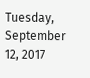Tuesday, September 12, 2017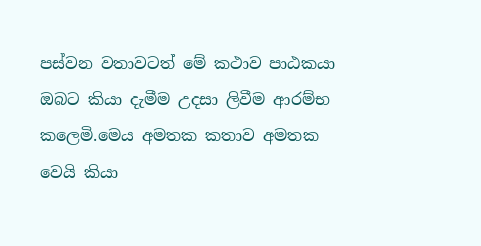පස්වන වතාවටත් මේ කථාව පාඨකයා ඔබට කියා දැමීම උදසා ලිවීම ආරම්භ කලෙමි.මෙය අමතක කතාව අමතක වෙයි කියා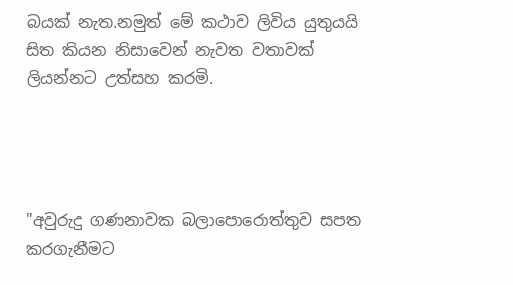බයක් නැත.නමුත් මේ කථාව ලිවිය යුතුයයි සිත කියන නිසාවෙන් නැවත වතාවක් ලියන්නට උත්සහ කරමි.




"අවුරුදු ගණනාවක බලාපොරොත්තුව සපත කරගැනීමට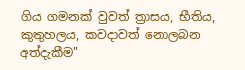ගිය ගමනක් වුවත් ත්‍රාසය, භීතිය, කුතුහලය, කවදාවත් නොලබන අත්දැකීම"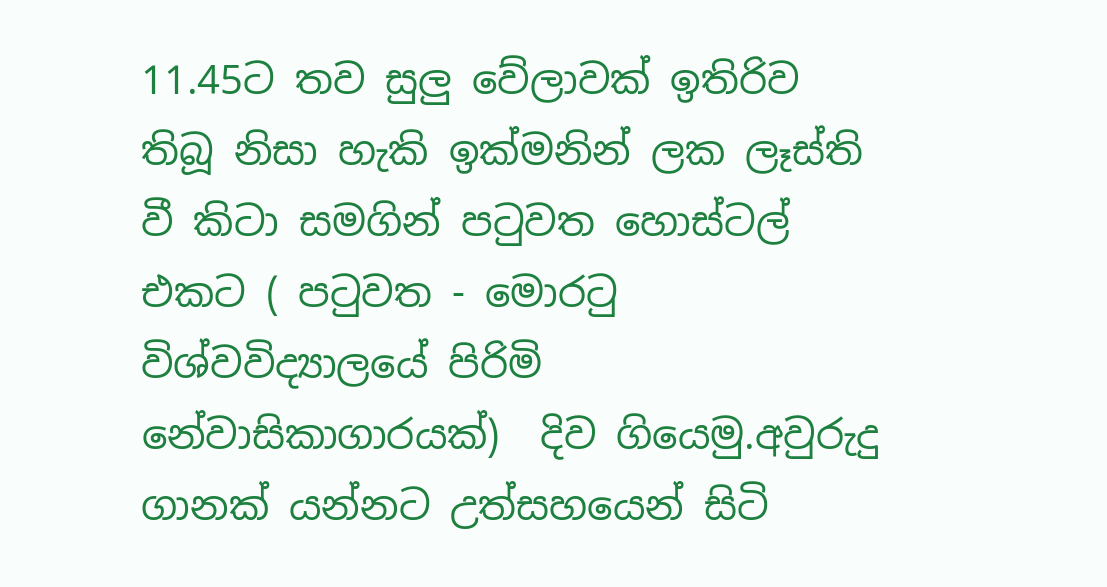11.45ට තව සුලු වේලාවක් ඉතිරිව තිබූ නිසා හැකි ඉක්මනින් ලක ලෑස්ති  වී කිටා සමගින් ප‍ටුවත හොස්ටල් එකට ( ප‍ටුවත - මොර‍ටු විශ්වවිද්‍යාලයේ පිරිමි නේවාසිකාගාරයක්)  දිව ගියෙමු.අවුරුදු ගානක් යන්නට උත්සහයෙන් සිටි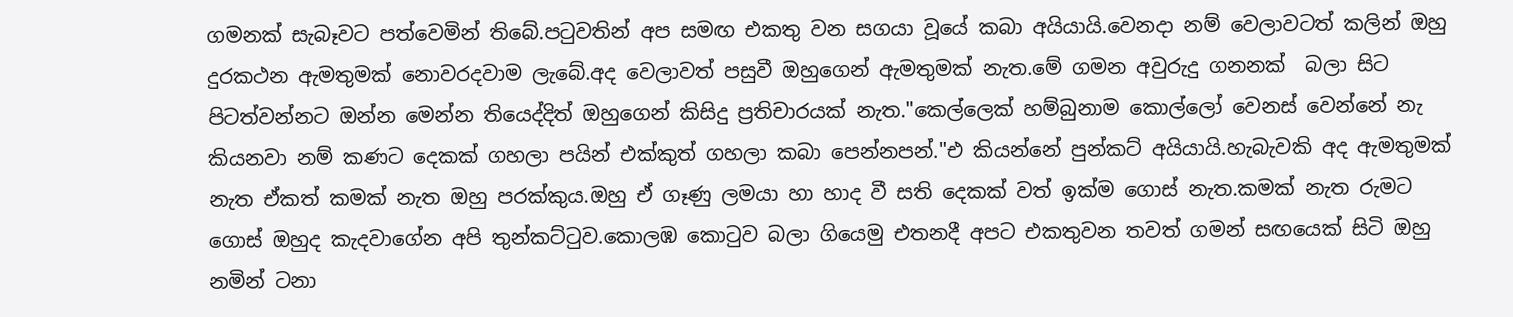ගමනක් සැබෑවට පත්වෙමින් තිබේ.ප‍ටුවතින් අප සමඟ එකතු වන සගයා වූයේ කබා අයියායි.වෙනදා නම් වෙලාවටත් කලින් ඔහු දුරකථන ඇමතුමක් නොවරදවාම ලැබේ.අද වෙලාවත් පසුවී ඔහුගෙන් ඇමතුමක් නැත.මේ ගමන අවුරුදු ගනනක්  බලා සිට පිටත්වන්නට ඔන්න මෙන්න තියෙද්දිත් ඔහුගෙන් කිසිදු ප්‍රතිචාරයක් නැත."කෙල්ලෙක් හම්බුනාම කොල්ලෝ වෙනස් වෙන්නේ නැ කියනවා නම් කණට දෙකක් ගහලා පයින් එක්කුත් ගහලා කබා පෙන්නපන්."එ කියන්නේ පුන්කට් අයියායි.හැබැවකි අද ඇමතුමක් නැත ඒකත් කමක් නැත ඔහු පරක්කුය.ඔහු ඒ ගෑණු ලමයා හා හාද වී සති දෙකක් වත් ඉක්ම ගොස් නැත.කමක් නැත රුමට ගොස් ඔහුද කැදවාගේන අපි තුන්කට්‍ටුව.කොලඹ කො‍ටුව බලා ගියෙමු එතනදී අපට එකතුවන තවත් ගමන් සඟයෙක් සිටි ඔහු නමින් ටනා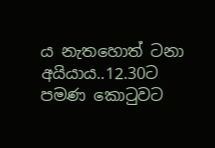ය නැතහොත් ටනා අයියාය..12.30ට පමණ කො‍ටුවට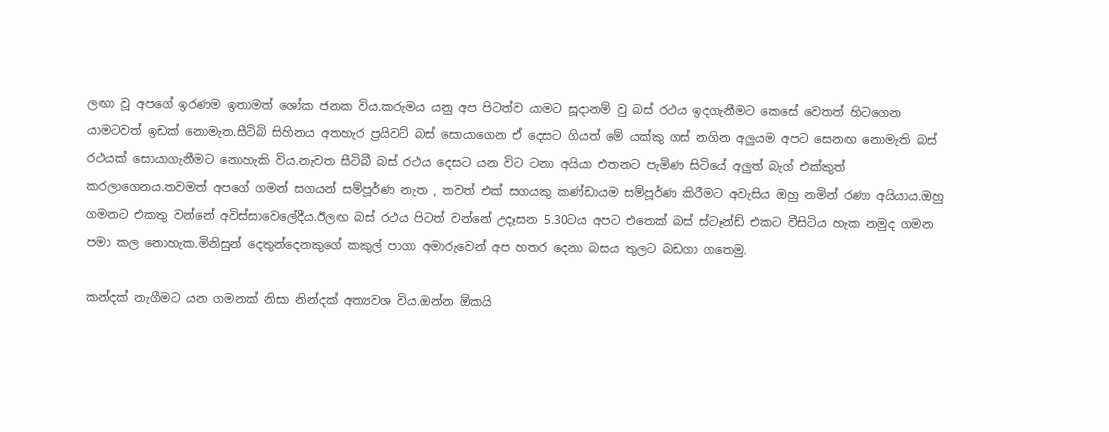ලඟා වූ අපගේ ඉරණම ඉතාමත් ශෝක ජනක විය.කරුමය යනු අප පිටත්ව යාමට සූදානම් වු බස් රථය ඉදගැනීමට කෙසේ වෙතත් හිටගෙන යාමටවත් ඉඩක් නොමැත.සීටිබි සිහිනය අතහැර ප්‍රයිවට් බස් සොයාගෙන ඒ දෙසට ගියත් මේ යක්කු ගස් නගින අලුයම අපට සෙනඟ නොමැති බස් රථයක් සොයාගැනීමට නොහැකි විය.නැවත සීටිබී බස් රථය දෙසට යන විට ටනා අයියා එතනට පැමිණ සිටියේ අලුත් බැග් එක්කුත් කරලාගෙනය.තවමත් අපගේ ගමන් සගයන් සම්පූර්ණ නැත , තවත් එක් සගයකු කණ්ඩායම සම්පූර්ණ කිරීමට අවැසිය ඔහු නමින් රණා අයියාය.ඔහු ගමනට එකතු වන්නේ අවිස්සාවෙලේදීය.ඊලඟ බස් රථය පිටත් වන්නේ උදෑසන 5.30ටය අපට එතෙක් බස් ස්ටෑන්ඩ් එකට වීසිටිය හැක නමුද ගමන පමා කල නොහැක.මිනිසුන් දෙතුන්දෙනකුගේ කකුල් පාගා අමාරුවෙන් අප හතර දෙනා බසය තුලට බඩගා ගතෙමු.

කන්දක් නැගීමට යන ගමනක් නිසා නින්දක් අත්‍යවශ විය.ඔන්න ඕකයි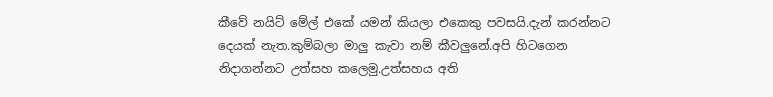කීවේ නයිට් මේල් එකේ යමන් කියලා එකෙකු පවසයි.දැන් කරන්නට දෙයක් නැත.කුම්බලා මාලු කැවා නම් කීවලුනේ.අපි හිටගෙන නිදාගන්නට උත්සහ කලෙමු.උත්සහය අති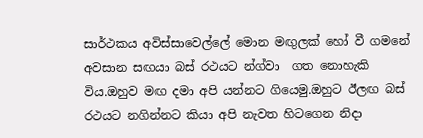සාර්ථකය අවිස්සාවෙල්ලේ මොන මඟුලක් හෝ වී ගමනේ අවසාන සඟයා බස් රථයට න්ග්වා  ගත නොහැකි විය.ඔහුව මඟ දමා අපි යන්නට ගියෙමු.ඔහුට ඊලඟ බස් රථයට නගින්නට කියා අපි නැවත හිටගෙන නිදා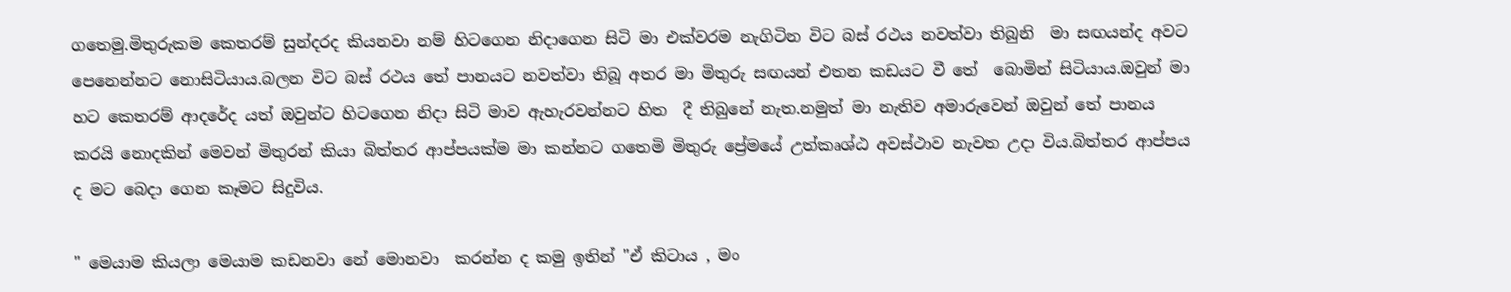ගතෙමු.මිතුරුකම කෙතරම් සුන්දරද කියනවා නම් හිටගෙන නිදාගෙන සිටි මා එක්වරම නැගිටින විට බස් රථය නවත්වා තිබුනි  මා සඟයන්ද අවට පෙනෙන්නට නොසිටියාය.බලන විට බස් රථය තේ පානයට නවත්වා තිබූ අතර මා මිතුරු සඟයන් එතන කඩයට වී තේ  බොමින් සිටියාය.ඔවුන් මා හට කෙතරම් ආදරේද යත් ඔවුන්ට හිටගෙන නිදා සිටි මාව ඇහැරවන්නට හිත  දී තිබුනේ නැත.නමුත් මා නැතිව අමාරුවෙන් ඔවුන් තේ පානය කරයි නොදකින් මෙවන් මිතුරන් කියා බිත්තර ආප්පයක්ම මා කන්නට ගතෙමි මිතුරු ප්‍රේමයේ උත්කෘශ්ඨ අවස්ථාව නැවත උදා විය.බිත්තර ආප්පය ද මට බෙදා ගෙන කෑමට සිදුවිය.

" මෙයාම කියලා මෙයාම කඩනවා නේ මොනවා  කරන්න ද කමු ඉතින් "ඒ කිටාය , මං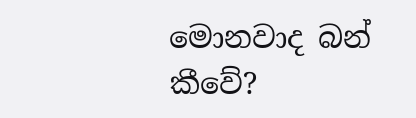මොනවාද බන් කීවේ?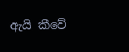ඇයි කීවේ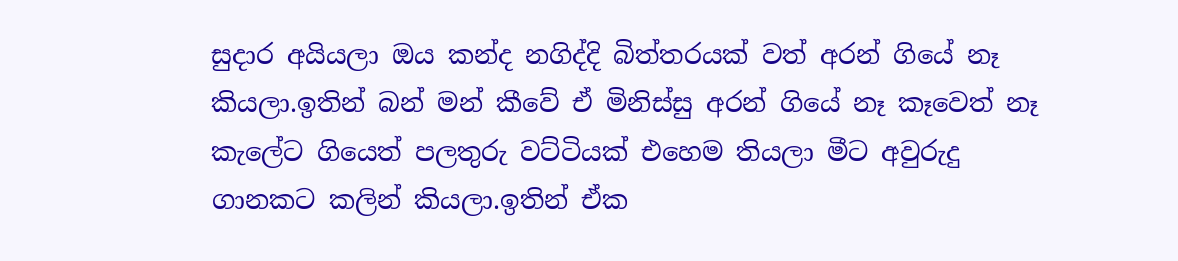සුදාර අයියලා ඔය කන්ද නගිද්දි බිත්තරයක් වත් අරන් ගියේ නෑ කියලා.ඉතින් බන් මන් කීවේ ඒ මිනිස්සු අරන් ගියේ නෑ කෑවෙත් නෑ කැලේට ගියෙත් පලතුරු වට්ටියක් එහෙම තියලා මීට අවුරුදු ගානකට කලින් කියලා.ඉතින් ඒක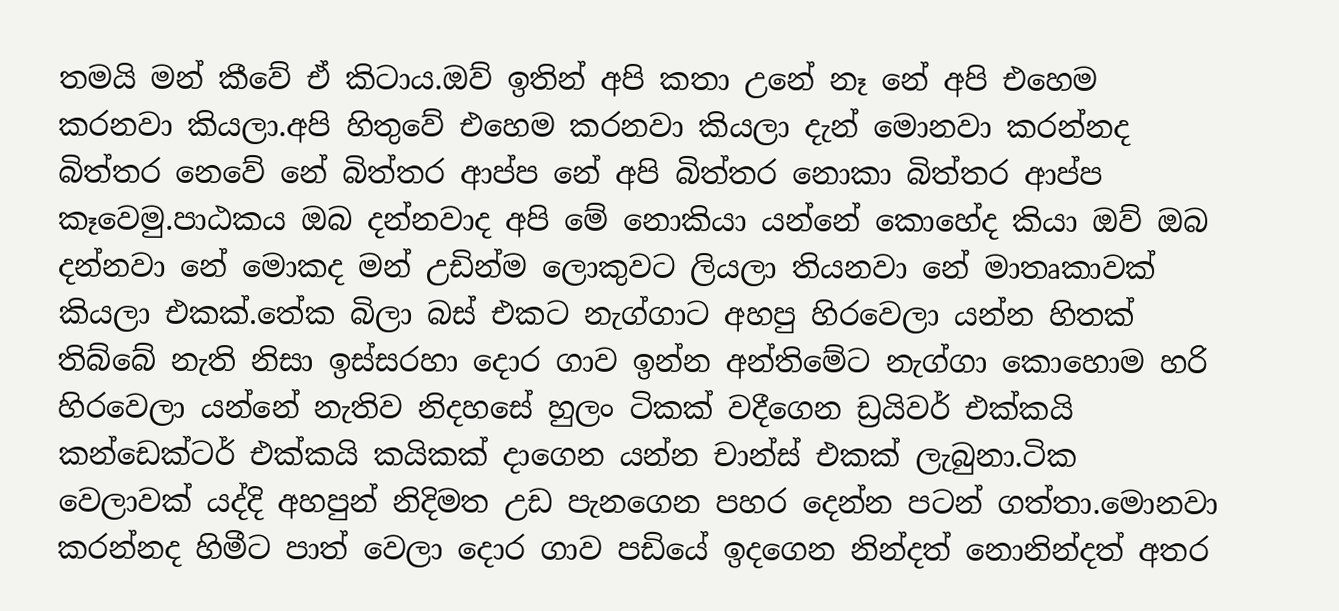තමයි මන් කීවේ ඒ කිටාය.ඔව් ඉතින් අපි කතා උනේ නෑ නේ අපි එහෙම කරනවා කියලා.අපි හිතුවේ එහෙම කරනවා කියලා දැන් මොනවා කරන්නද බිත්තර නෙවේ නේ බිත්තර ආප්ප නේ අපි බිත්තර නොකා බිත්තර ආප්ප කෑවෙමු.පාඨකය ඔබ දන්නවාද අපි මේ නොකියා යන්නේ කොහේද කියා ඔව් ඔබ දන්නවා නේ මොකද මන් උඩින්ම ලොකුවට ලියලා තියනවා නේ මාතෘකාවක් කියලා එකක්.තේක බිලා බස් එකට නැග්ගාට අහපු හිරවෙලා යන්න හිතක් තිබ්බේ නැති නිසා ඉස්සරහා දොර ගාව ඉන්න අන්තිමේට නැග්ගා කොහොම හරි හිරවෙලා යන්නේ නැතිව නිදහසේ හුලං ටිකක් වදීගෙන ඩ්‍රයිවර් එක්කයි කන්ඩෙක්ටර් එක්කයි කයිකක් දාගෙන යන්න චාන්ස් එකක් ලැබුනා.ටික වෙලාවක් යද්දි අහපුන් නිදිමත උඩ පැනගෙන පහර දෙන්න පටන් ගත්තා.මොනවා කරන්නද හිමීට පාත් වෙලා දොර ගාව පඩියේ ඉදගෙන නින්දත් නොනින්දත් අතර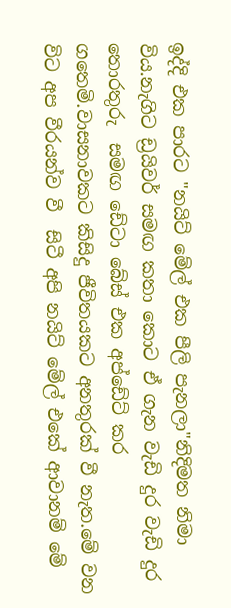ඉද්දි එක පාරට "නයිට් මේල් එක පීලි පැනලා"නිදිමත නිමා විය.නැගිට ඩ්‍රයිවර් සමඟ කතා කොට ඒ ගැන වැඩි දුර වැඩි දුර තොරතුරු  සමඟ ඩේටා බේස් එක අප්ඩේට් කර ගතෙමි.වාසනාවකට කිසිදු ජීවිතයකට අනතුරක් වී නැත.මේ වන විට අප වීරයන්ව වී  සිටී අපි නයිට් මේල් එකේ ආවානම් මේ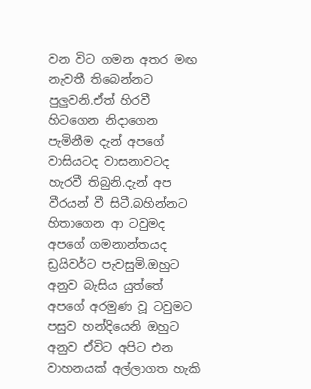වන විට ගමන අතර මඟ නැවතී තිබෙන්නට පුලුවනි.ඒත් හිරවී හිටගෙන නිදාගෙන පැමිනීම දැන් අපගේ වාසියටද වාසනාවටද හැරවී තිබුනි.දැන් අප වීරයන් වී සිටී.බහින්නට හිතාගෙන ආ ටවුමද අපගේ ගමනාන්තයද ඩ්‍රයිවර්ට පැවසුමි.ඔහුට අනුව බැසිය යුත්තේ අපගේ අරමුණ වූ ටවුමට පසුව හන්දියෙනි ඔහුට අනුව ඒවිට අපිට එන වාහනයක් අල්ලාගත හැකි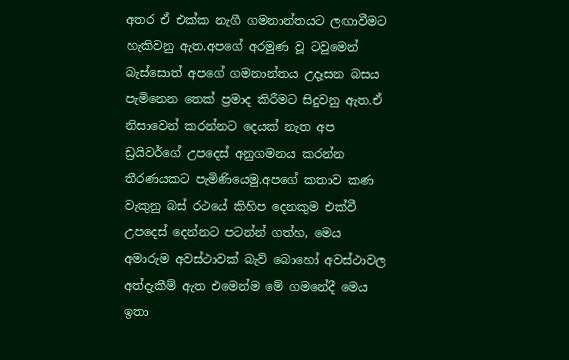අතර ඒ එක්ක නැගී ගමනාන්තයට ලඟාවීමට හැකිවනු ඇත.අපගේ අරමුණ වූ ටවුමෙන් බැස්සොත් අපගේ ගමනාන්තය උදෑසන බසය පැමිනෙන තෙක් ප්‍රමාද කිරීමට සිදුවනු ඇත.ඒ නිසාවෙන් කරන්නට දෙයක් නැත අප ඩ්‍රයිවර්ගේ උපදෙස් අනුගමනය කරන්න තීරණයකට පැමිණියෙමු.අපගේ කතාව කණ වැකුනු බස් රථයේ කිහිප දෙනකුම එක්වී උපදෙස් දෙන්නට පටන්න් ගත්හ, මෙය අමාරුම අවස්ථාවක් බැව් බොහෝ අවස්ථාවල අත්දැකීම් ඇත එමෙන්ම මේ ගමනේදී මෙය ඉතා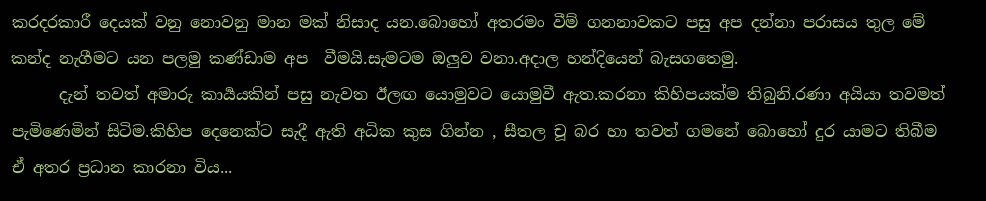කරදරකාරී දෙයක් වනු නොවනු මාන මක් නිසාද යන.බොහෝ අතරමං වීම් ගනනාවකට පසු අප දන්නා පරාසය තුල මේ කන්ද නැගීමට යන පලමු කණ්ඩාම අප  වීමයි.සැමටම ඔලුව වනා.අදාල හන්දියෙන් බැසගතෙමු.
      දැන් තවත් අමාරු කාර්‍යයකින් පසු නැවත ඊලඟ යොමුවට යොමුවී ඇත.කරනා කිහිපයක්ම තිබුනි.රණා අයියා තවමත් පැමිණෙමින් සිටිම.කිහිප දෙනෙක්ට සැදී ඇති අධික කුස ගින්න , සීතල චූ බර හා තවත් ගමනේ බොහෝ දුර යාමට තිබීම ඒ අතර ප්‍රධාන කාරනා විය...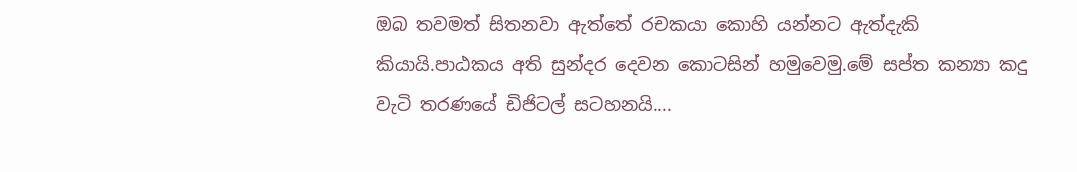ඔබ තවමත් සිතනවා ඇත්තේ රචකයා කොහි යන්නට ඇත්දැකි කියායි.පාඨකය අති සුන්දර දෙවන කොටසින් හමුවෙමු.මේ සප්ත කන්‍යා කදු වැටි තරණයේ ඩිජිටල් සටහනයි....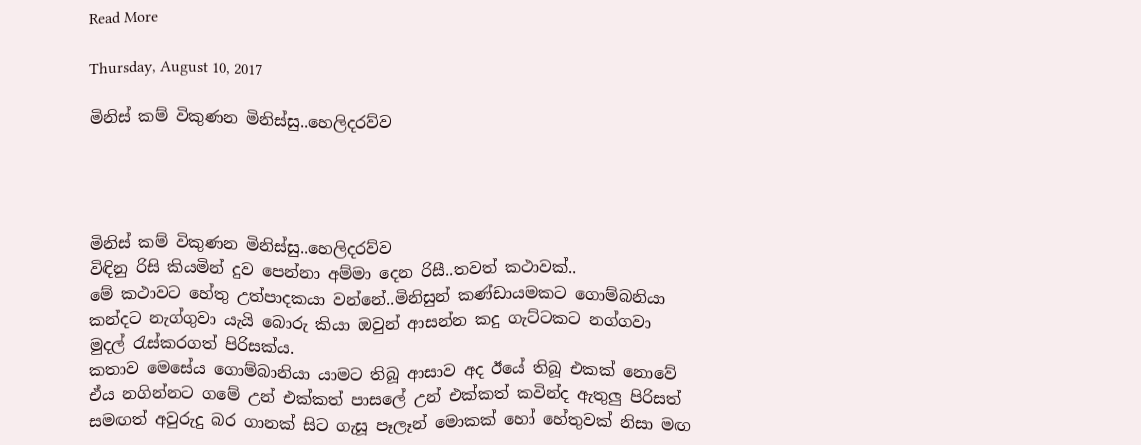Read More

Thursday, August 10, 2017

මිනිස් කම් විකුණන මිනිස්සු..හෙලිදරව්ව




මිනිස් කම් විකුණන මිනිස්සු..හෙලිදරව්ව
විඳිනු රිසි කියමින් දුව පෙන්නා අම්මා දෙන රිසී..තවත් කථාවක්..
මේ කථාවට හේතු උත්පාදකයා වන්නේ..මිනිසුන් කණ්ඩායමකට ගොම්බනියා කන්දට නැග්ගුවා යැයි බොරු කියා ඔවුන් ආසන්න කදු ගැට්ටකට නග්ගවා මුදල් ‍රැස්කරගත් පිරිසක්ය.
කතාව මෙසේය ගොම්බානියා යාමට තිබූ ආසාව අද ඊයේ තිබූ එකක් නොවේ ඒය නගින්නට ගමේ උන් එක්කත් පාසලේ උන් එක්කත් කවින්ද ඇතුලු පිරිසත් සමඟත් අවුරුදු බර ගානක් සිට ගැසූ පෑලෑන් මොකක් හෝ හේතුවක් නිසා මඟ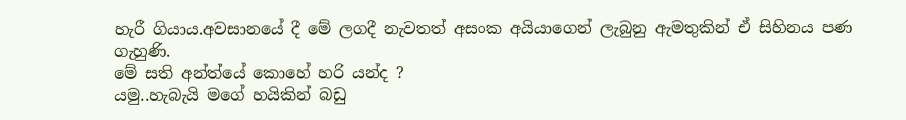හැරී ගියාය.අවසානයේ දී මේ ලගදී නැවතත් අසංක අයියාගෙන් ලැබුනු ඇමතුකින් ඒ සිහිනය පණ ගැහුණි.
මේ සති අන්ත්යේ කොහේ හරි යන්ද ?
යමු..හැබැයි මගේ හයිකින් බඩු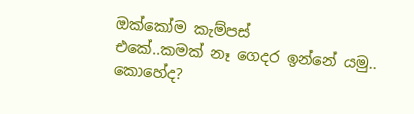ඔක්කෝම කැම්පස්
එකේ..කමක් නෑ ගෙදර ඉන්නේ යමු..
කොහේද?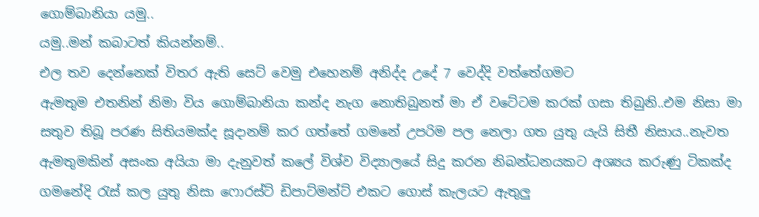ගොම්බානියා යමු..
යමු..මන් කබාටත් කියන්නම්..
එල තව දෙන්නෙක් විතර ඇති සෙට් වෙමු එහෙනම් අනිද්ද උදේ 7 වෙද්දි වත්තේගමට
ඇමතුම එතනින් නිමා විය ගොම්බානියා කන්ද නැග නොතිබුනත් මා ඒ වටේටම කරක් ගසා තිබුනි..එම නිසා මා සතුව තිබූ පරණ සිතියමක්ද සූදානම් කර ගත්තේ ගමනේ උපරිම පල නෙලා ගත යුතු යැයි සිතී නිසාය..නැවත ඇමතුමකින් අසංක අයියා මා දැනුවත් කලේ විශ්ව විද්‍යාලයේ සිදු කරන නිබන්ධනයකට අශ්‍යය කරුණු ටිකක්ද ගමනේදි ‍රැස් කල යුතු නිසා ෆොරස්ට් ඩිපාට්මන්ට් එකට ගොස් කැලයට ඇතුලු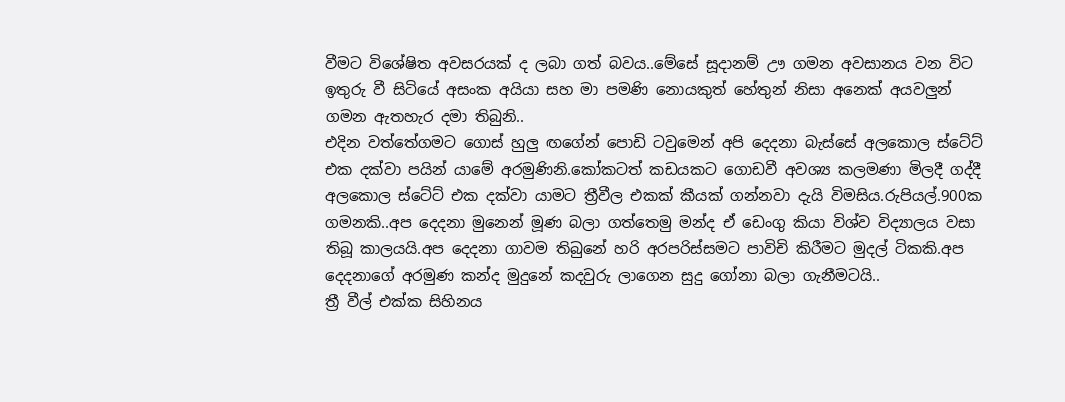වීමට විශේෂිත අවසරයක් ද ලබා ගත් බවය..මේසේ සූදානම් ඌ ගමන අවසානය වන විට ඉතුරු වී සිටියේ අසංක අයියා සහ මා පමණි නොයකුත් හේතුන් නිසා අනෙක් අයවලුන් ගමන ඇතහැර දමා තිබුනි..
එදින වත්තේගමට ගොස් හුලු ඟගේන් පොඩි ටවුමෙන් අපි දෙදනා බැස්සේ අලකොල ස්ටේට් එක දක්වා පයින් යාමේ අරමුණිනි.කෝකටත් කඩයකට ගොඩවී අවශ්‍ය කලමණා මිලදී ගද්දී අලකොල ස්ටේට් එක දක්වා යාමට ත්‍රීවීල එකක් කීයක් ගන්නවා දැයි විමසිය.රුපියල්.900ක ගමනකි..අප දෙදනා මුනෙන් මූණ බලා ගත්තෙමු මන්ද ඒ ඩෙංගු කියා විශ්ව විද්‍යාලය වසා තිබූ කාලයයි.අප දෙදනා ගාවම තිබුනේ හරි අරපරිස්සමට පාවිචි කිරීමට මුදල් ටිකකි.අප දෙදනාගේ අරමුණ කන්ද මුදුනේ කදවුරු ලාගෙන සුදු ගෝනා බලා ගැනීමටයි..
ත්‍රී වීල් එක්ක සිහිනය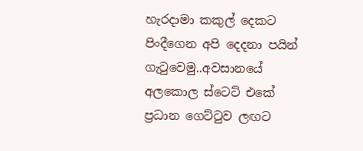හැරදාමා කකුල් දෙකට පිංදීගෙන අපි දෙදනා පයින් ගැ‍ටුවෙමු..අවසානයේ අලකොල ස්ටෙට් එකේ ප්‍රධාන ගෙට්‍ටුව ලඟට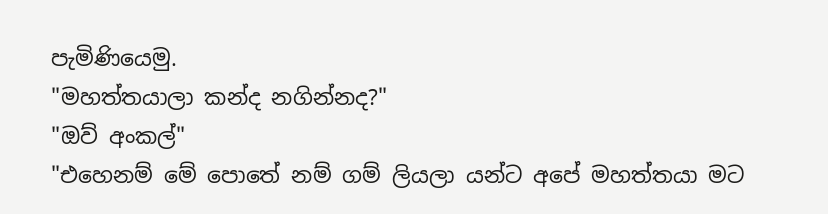පැමිණියෙමු.
"මහත්තයාලා කන්ද නගින්නද?"
"ඔව් අංකල්"
"එහෙනම් මේ පොතේ නම් ගම් ලියලා යන්ට අපේ මහත්තයා මට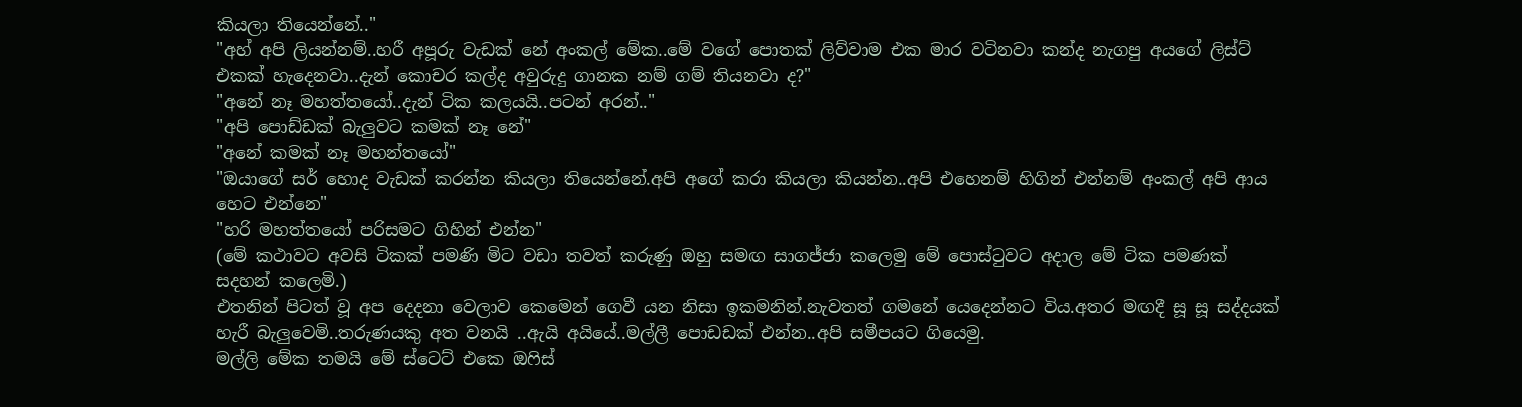කියලා තියෙන්නේ.."
"අහ් අපි ලියන්නම්..හරී අපූරු වැඩක් නේ අංකල් මේක..මේ වගේ පොතක් ලිව්වාම එක මාර වටිනවා කන්ද නැගපු අයගේ ලිස්ට් එකක් හැදෙනවා..දැන් කොචර කල්ද අවුරුදු ගානක නම් ගම් තියනවා ද?"
"අනේ නෑ මහත්තයෝ..දැන් ටික කලයයි..පටන් අරන්.."
"අපි පොඩ්ඩක් බැලුවට කමක් නෑ නේ"
"අනේ කමක් නෑ මහන්තයෝ"
"ඔයාගේ සර් හොද වැඩක් කරන්න කියලා තියෙන්නේ.අපි අගේ කරා කියලා කියන්න..අපි එහෙනම් හිගින් එන්නම් අංකල් අපි ආය හෙට එන්නෙ"
"හරි මහත්තයෝ පරිසමට ගිහින් එන්න"
(මේ කථාවට අවසි ටිකක් පමණි මිට වඩා තවත් කරුණු ඔහු සමඟ සාගජ්ජා කලෙමු මේ පොස්‍ටුවට අදාල මේ ටික පමණක් සදහන් කලෙමි.)
එතනින් පිටත් වූ අප දෙදනා වෙලාව කෙමෙන් ගෙවී යන නිසා ඉකමනින්.නැවතත් ගමනේ යෙදෙන්නට විය.අතර මඟදී සූ සූ සද්දයක් හැරී බැලුවෙමි..තරුණයකු අත වනයි ..ඇයි අයියේ..මල්ලී පොඩඩක් එන්න..අපි සමීපයට ගියෙමු.
මල්ලි මේක තමයි මේ ස්ටෙට් එකෙ ඔ‍ෆිස්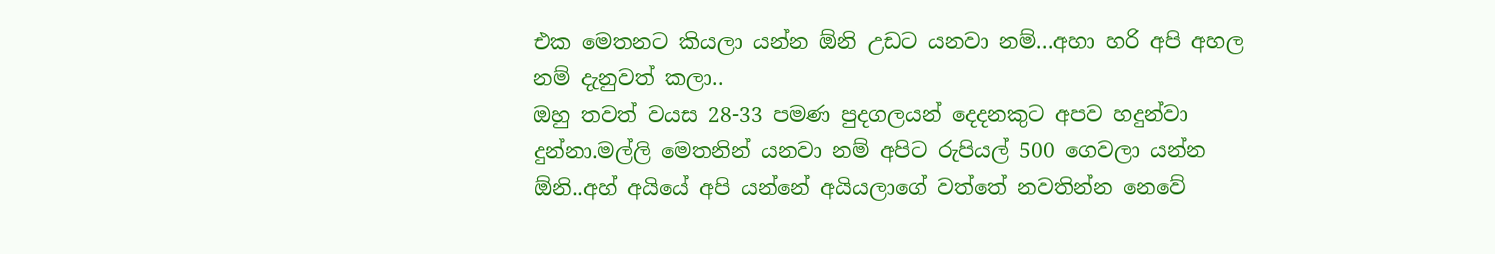එක මෙතනට කියලා යන්න ඕනි උඩට යනවා නම්...අහා හරි අපි අහල නම් දැනුවත් කලා..
ඔහු තවත් වයස 28-33 පමණ පුදගලයන් දෙදනකුට අපව හදුන්වා දුන්නා.මල්ලි මෙතනින් යනවා නම් අපිට රුපියල් 500 ගෙවලා යන්න ඕනි..අහ් අයියේ අපි යන්නේ අයියලාගේ වත්තේ නවතින්න නෙවේ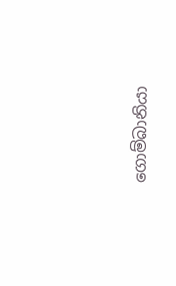ගොම්බානියා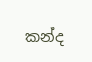කන්ද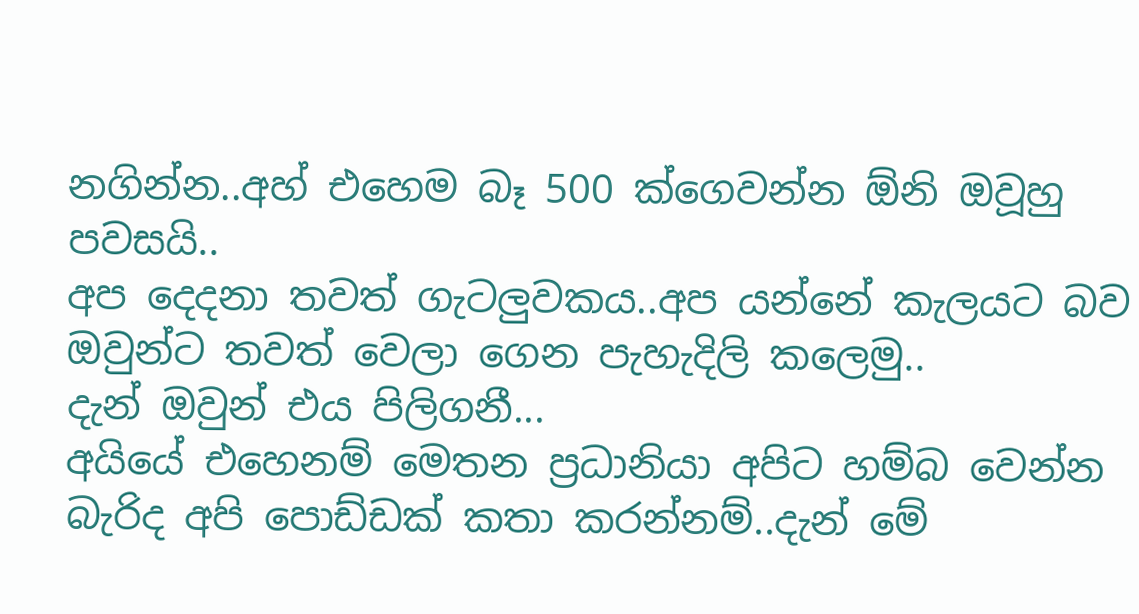නගින්න..අහ් එහෙම බෑ 500 ක්ගෙවන්න ඕනි ඔවූහු පවසයි..
අප දෙදනා තවත් ගැටලුවකය..අප යන්නේ කැලයට බව ඔවුන්ට තවත් වෙලා ගෙන පැහැදිලි කලෙමු..
දැන් ඔවුන් එය පිලිගනී...
අයියේ එහෙනම් මෙතන ප්‍රධානියා අපිට හම්බ වෙන්න බැරිද අපි පොඩ්ඩක් කතා කරන්නම්..දැන් මේ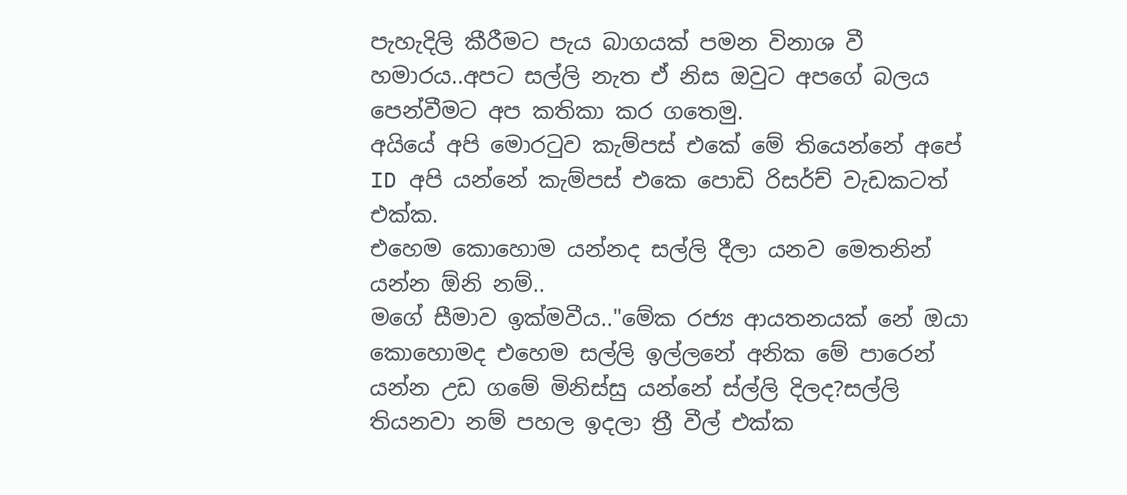පැහැදිලි කීරීමට පැය බාගයක් පමන විනාශ වී හමාරය..අපට සල්ලි නැත ඒ නිස ඔවුට අපගේ බලය පෙන්වීමට අප කතිකා කර ගතෙමු.
අයියේ අපි මොර‍ටුව කැම්පස් එකේ මේ තියෙන්නේ අපේ ID අපි යන්නේ කැම්පස් එකෙ පොඩි රිසර්ච් වැඩකටත් එක්ක.
එහෙම කොහොම යන්නද සල්ලි දීලා යනව මෙතනින් යන්න ඕනි නම්..
මගේ සීමාව ඉක්මවීය.."මේක රජ්‍ය ආයතනයක් නේ ඔයා කොහොමද එහෙම සල්ලි ඉල්ලනේ අනික මේ පාරෙන් යන්න උඩ ගමේ මිනිස්සු යන්නේ ස්ල්ලි දිලද?සල්ලි තියනවා නම් පහල ඉදලා ත්‍රී වීල් එක්ක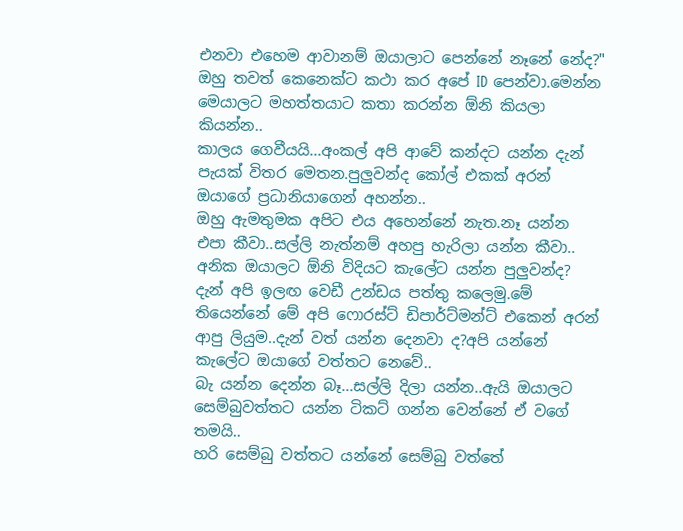එනවා එහෙම ආවානම් ඔයාලාට පෙන්නේ නෑනේ නේද?"
ඔහු තවත් කෙනෙක්ට කථා කර අපේ ID පෙන්වා.මෙන්න මෙයාලට මහත්තයාට කතා කරන්න ඕනි කියලා කියන්න..
කාලය ගෙවීයයි...අංකල් අපි ආවේ කන්දට යන්න දැන් පැයක් විතර මෙතන.පුලුවන්ද කෝල් එකක් අරන් ඔයාගේ ප්‍රධානියාගෙන් අහන්න..
ඔහු ඇමතුමක අපිට එය අහෙන්නේ නැත.නෑ යන්න එපා කීවා..සල්ලි නැත්නම් අහපු හැරිලා යන්න කීවා..
අනික ඔයාලට ඕනි විදියට කැලේට යන්න පුලුවන්ද?
දැන් අපි ඉලඟ වෙඩී උන්ඩය පත්තු කලෙමු.මේ තියෙන්නේ මේ අපි ෆොරස්ට් ඩිපාර්ට්මන්ට් එකෙන් අරන් ආපු ලියුම..දැන් වත් යන්න දෙනවා ද?අපි යන්නේ කැලේට ඔයාගේ වත්තට නෙවේ..
බැ යන්න දෙන්න බෑ...සල්ලි දිලා යන්න..ඇයි ඔයාලට සෙම්බුවත්තට යන්න ටිකට් ගන්න වෙන්නේ ඒ වගේ තමයි..
හරි සෙම්බු වත්තට යන්නේ සෙම්බු වත්තේ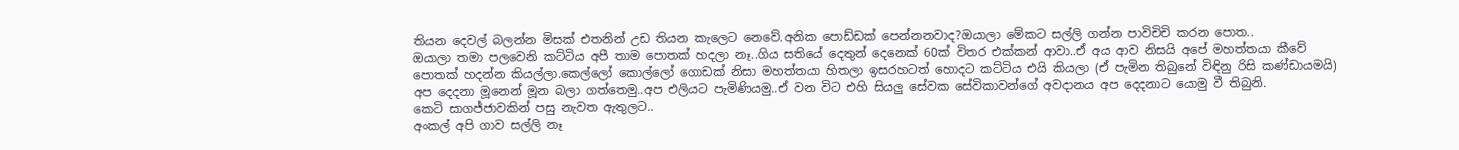තියන දෙවල් බලන්න මිසක් එතනින් උඩ තියන කැලෙට නෙවේ.අනික පොඩ්ඩක් පෙන්නනවාද?ඔයාලා මේකට සල්ලි ගන්න පාවිචිචි කරන පොත..
ඔයාලා තමා පලවෙනි කට්ටිය අපී තාම පොතක් හදලා නෑ..ගිය සතියේ දෙතුන් දෙනෙක් 60ක් විතර එක්කන් ආවා..ඒ අය ආව නිසයි අපේ මහත්තයා කීවේ පොතක් හදන්න කියල්ලා.කෙල්ලෝ කොල්ලෝ ගොඩක් නිසා මහත්තයා හිතලා ඉසරහටත් හොදට කට්ටිය එයි කියලා (ඒ පැමින තිබුනේ විඳිනු රිසි කණ්ඩායමයි)
අප දෙදනා මූනෙන් මූන බලා ගත්තෙමු..අප එලියට පැමිණියමු..ඒ වන විට එහි සියලු සේවක සේවිකාවන්ගේ අවදානය අප දෙදනාට යොමු වී තිබුනි.
කෙටි සාගජ්ජාවකින් පසු නැවත ඇතුලට..
අංකල් අපි ගාව සල්ලි නෑ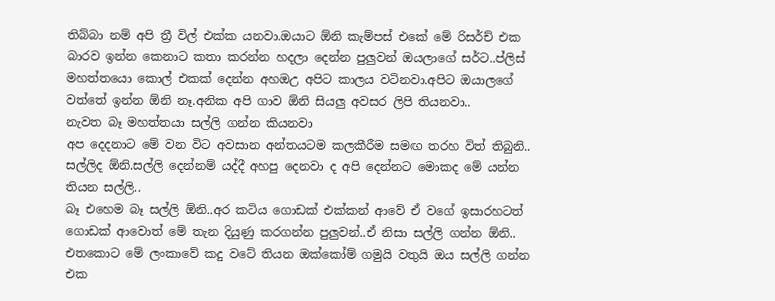තිබ්බා නම් අපි ත්‍රී විල් එක්ක යනවා.ඔයාට ඕනි කැම්පස් එකේ මේ රිසර්ච් එක බාරව ඉන්න කෙනාට කතා කරන්න හදලා දෙන්න පුලුවන් ඔයලාගේ සර්ට..ප්ලිස් මහත්තයො කොල් එකක් දෙන්න අහඔඋ අපිට කාලය වටිනවා.අපිට ඔයාලගේ වත්තේ ඉන්න ඕනි නෑ.අනික අපි ගාව ඕනි සියලු අවසර ලිපි තියනවා..
නැවත බෑ මහත්තයා සල්ලි ගන්න කියනවා
අප දෙදනාට මේ වන විට අවසාන අන්තයටම කලකීරීම සමඟ තරහ විත් තිබුනි..
සල්ලිද ඕනි.සල්ලි දෙන්නම් යද්දී අහපු දෙනවා ද අපි දෙන්නට මොකද මේ යන්න තියන සල්ලි..
බෑ එහෙම බෑ සල්ලි ඕනි..අර කටිය ගොඩක් එක්කන් ආවේ ඒ වගේ ඉසාරහටත් ගොඩක් ආවොත් මේ තැන දියුණු කරගන්න පුලුවන්..ඒ නිසා සල්ලි ගන්න ඕනි..
එතකොට මේ ලංකාවේ කදු වටේ තියන ඔක්කෝම් ගමුයි වතුයි ඔය සල්ලි ගන්න එක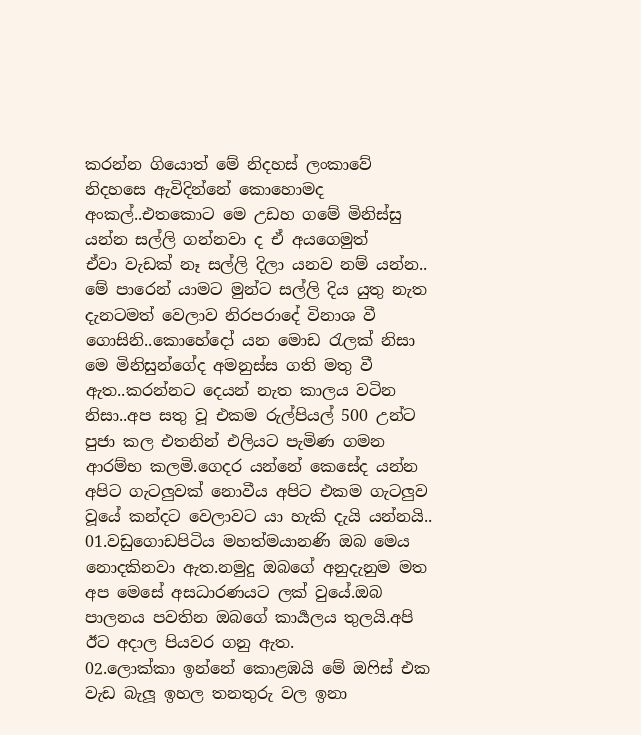කරන්න ගියොත් මේ නිදහස් ලංකාවේ නිදහසෙ ඇවිදින්නේ කොහොමද අංකල්..එතකොට මෙ උඩහ ගමේ මිනිස්සු යන්න සල්ලි ගන්නවා ද ඒ අයගෙමුත්
ඒවා වැඩක් නෑ සල්ලි දිලා යනව නම් යන්න..
මේ පාරෙන් යාමට මුන්ට සල්ලි දිය යුතු නැත දැනටමත් වෙලාව නිරපරාදේ විනාශ වී ගොසිනි..කොහේදෝ යන මොඩ ‍රැලක් නිසා මෙ මිනිසුන්ගේද අමනුස්ස ගති මතු වී ඇත..කරන්නට දෙයන් නැත කාලය වටින නිසා..අප සතු වූ එකම රුල්පියල් 500 උන්ට පුජා කල එතනින් එලියට පැමිණ ගමන ආරම්භ කලමි.ගෙදර යන්නේ කෙසේද යන්න අපිට ගැටලුවක් නොවීය අපිට එකම ගැටලුව වූයේ කන්දට වෙලාවට යා හැකි දැයි යන්නයි..
01.වඩුගොඩපිටිය මහත්මයානණි ඔබ මෙය නොදකිනවා ඇත.නමුදු ඔබගේ අනුදැනුම මත අප මෙසේ අසධාරණයට ලක් වුයේ.ඔබ පාලනය පවතින ඔබගේ කාර්‍යලය තුලයි.අපි ඊට අදාල පියවර ගනු ඇත.
02.ලොක්කා ඉන්නේ කොළඹයි මේ ඔ‍ෆිස් එක වැඩ බැලූ ඉහල තනතුරු වල ඉනා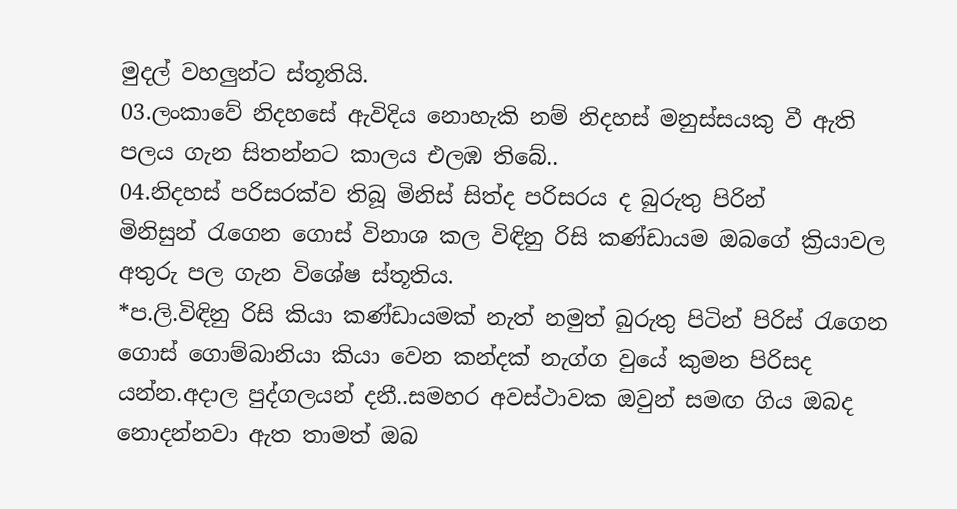මුදල් වහලුන්ට ස්තූතියි.
03.ලංකාවේ නිදහසේ ඇවිදිය නොහැකි නම් නිදහස් මනුස්සයකු වී ඇති පලය ගැන සිතන්නට කාලය එලඹ තිබේ..
04.නිදහස් පරිසරක්ව තිබූ මිනිස් සිත්ද පරිසරය ද බුරුතු පිරින් මිනිසුන් ‍රැගෙන ගොස් විනාශ කල විඳිනු රිසි කණ්ඩායම ඔබගේ ක්‍රියාවල අතුරු පල ගැන විශේෂ ස්තූතිය.
*ප.ලි.විඳිනු රිසි කියා කණ්ඩායමක් නැත් නමුත් බුරුතු පිටින් පිරිස් ‍රැගෙන ගොස් ගොම්බානියා කියා වෙන කන්දක් නැග්ග වුයේ කුමන පිරිසද යන්න.අදාල පුද්ගලයන් දනී..සමහර අවස්ථාවක ඔවුන් සමඟ ගිය ඔබද නොදන්නවා ඇත තාමත් ඔබ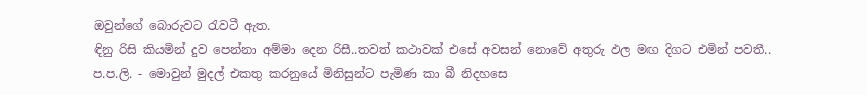ඔවුන්ගේ බොරුවට ‍රැවටී ඇත.
ඳිනු රිසි කියමින් දුව පෙන්නා අම්මා දෙන රිසී..තවත් කථාවක් එසේ අවසන් නොවේ අතුරු ඵල මඟ දිගට එමින් පවතී..
ප.ප.ලි. - මොවුන් මුදල් එකතු කරනුයේ මිනිසුන්ට පැමිණ කා බී නිදහසෙ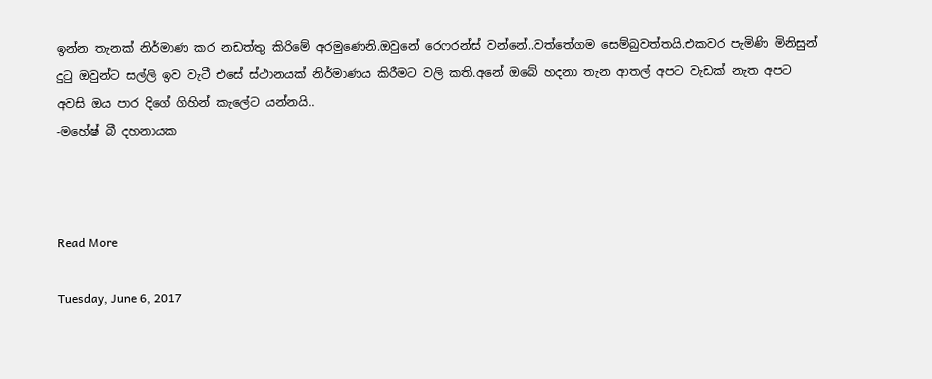ඉන්න තැනක් නිර්මාණ කර නඩත්තු කිරිමේ අරමුණෙනි.ඔවුනේ රෙෆරන්ස් වන්නේ..වත්තේගම සෙම්බුවත්තයි.එකවර පැමිණි මිනිසුන් දු‍ටු ඔවුන්ට සල්ලි ඉව වැටී එසේ ස්ථානයක් නිර්මාණය කිරීමට වලි කති.අනේ ඔබේ හදනා තැන ආතල් අපට වැඩක් නැත අපට අවසි ඔය පාර දිගේ ගිහින් කැලේට යන්නයි..
-මහේෂ් බී දහනායක



Read More

Tuesday, June 6, 2017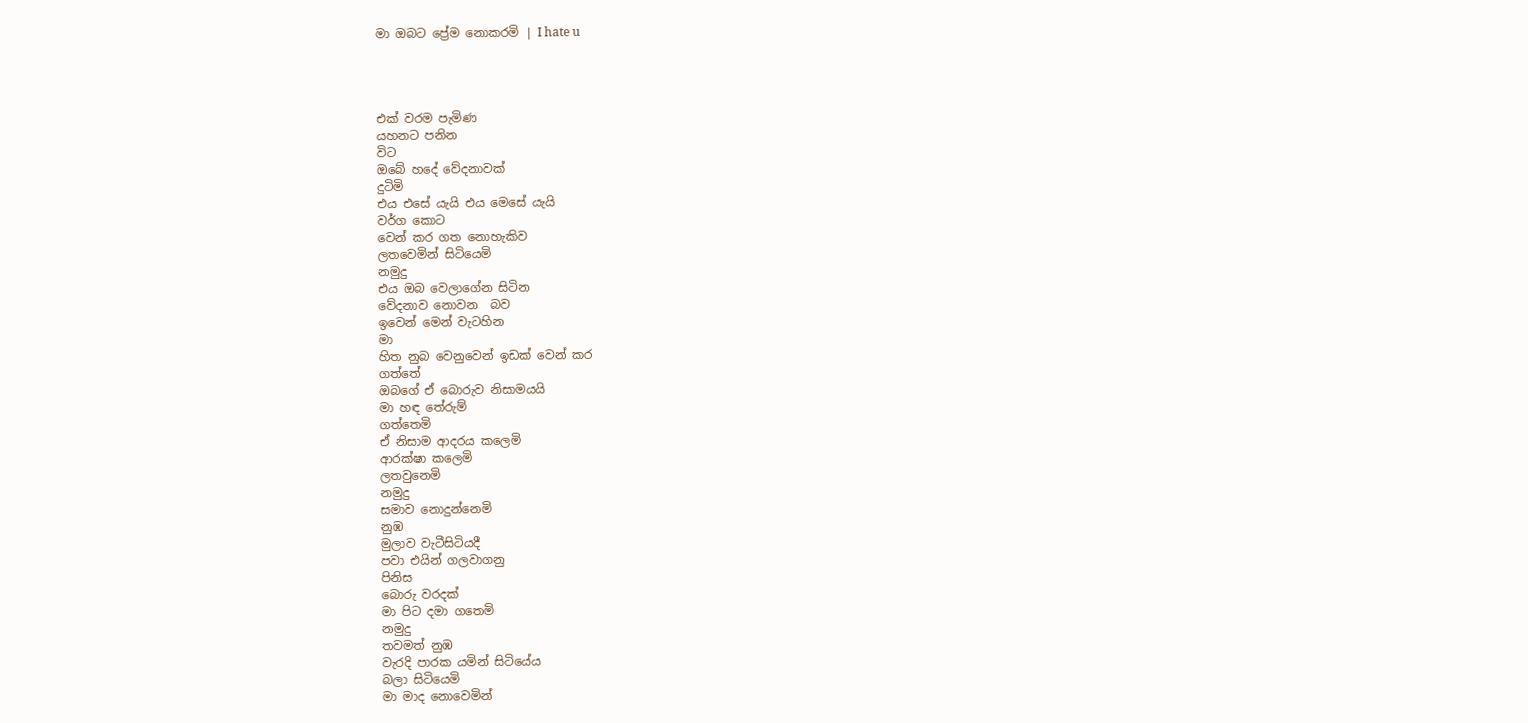මා ඔබට ප්‍රේම නොකරමි | I hate u




එක් වරම පැමිණ
යහනට පනින
විට
ඔබේ හදේ වේදනාවක්
දුටිමි
එය එසේ යැයි එය මෙසේ යැයි
වර්ග කොට
වෙන් කර ගත නොහැකිව
ලතවෙමින් සිටියෙමි
නමුදු
එය ඔබ වෙලාගේන සිටින
වේදනාව නොවන  බව
ඉවෙන් මෙන් වැටහින
මා
හිත නුබ වෙනුවෙන් ඉඩක් වෙන් කර
ගත්තේ
ඔබගේ ඒ බොරුව නිසාමයයි
මා හඳ තේරුම්
ගත්තෙමි
ඒ නිසාම ආදරය කලෙමි
ආරක්ෂා කලෙමි
ලතවුනෙමි
නමුදු
සමාව නොදුන්නෙමි
නුඹ
මුලාව වැටීසිටියදී
පවා එයින් ගලවාගනු
පිනිස
බොරු වරදක්
මා පිට දමා ගතෙමි
නමුදු
තවමත් නුඹ
වැරදි පාරක යමින් සිටියේය
බලා සිටියෙමි
මා මාද නොවෙමින්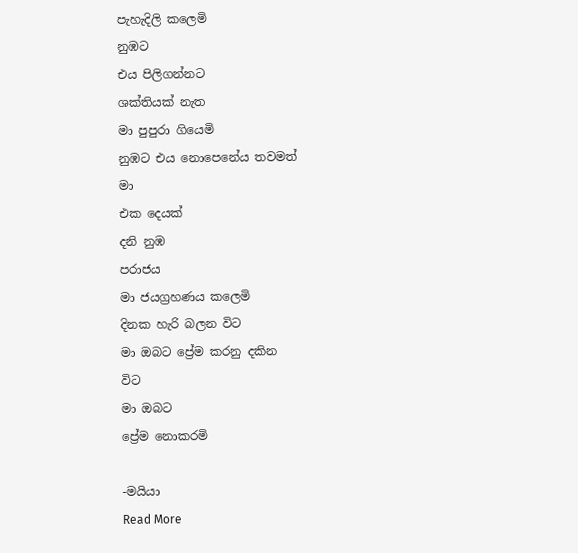පැහැදිලි කලෙමි
නුඹට
එය පිලිගන්නට
ශක්තියක් නැත
මා පුපුරා ගියෙමි
නුඹට එය නොපෙනේය තවමත්
මා
එක දෙයක්
දනි නුඹ
පරාජය
මා ජයග්‍රහණය කලෙමි
දිනක හැරි බලන විට
මා ඔබට ප්‍රේම කරනු දකින
විට
මා ඔබට
ප්‍රේම නොකරමි

-මයියා
Read More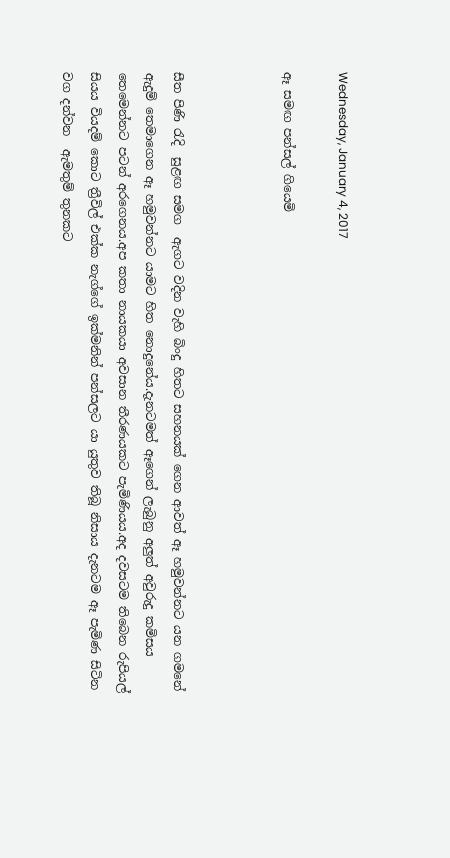Wednesday, January 4, 2017

ඈ සමඟ පන්සල් ගියෙමි



සීත පිණි ‍රැදි  සුළඟ සමග  ඇගට වදින වැහි බිංදු හිතට සහනයක් ගෙන ආවත් ඈ හමුවන්නට යන ගමනේ ඇදුම් තෙමාගෙන ඈ හමුවන්නට යාමට හිත නොදුනේය.දැනටමත් ඈගෙන් ලැබුනු අලුත් අවුරුදු කමිසය තෙමෙන්නට පටන් අරගෙනය.අප කතා නායකයා අවසාන තීරණයකට පැමිණියය.අද දවසටම තිබෙන රුපියල් සියය වියදම් කොට ත්‍රීවිල් එක්ක නැග්ගේ ඉක්මනින් පන්සලට යා යුතුව තිබූ නිසාය දැනටම ඈ පැමිණ සිටින වග දන්වන  ඇමතුම් තුනකට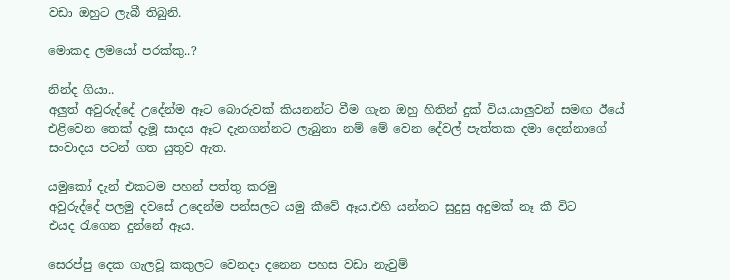වඩා ඔහුට ලැබී තිබුනි.

මොකද ලමයෝ පරක්කු..?

නින්ද ගියා..
අලුත් අවුරුද්දේ උදේන්ම ඈට බොරුවක් කියනන්ට වීම ගැන ඔහු හිතින් දුක් විය.යාලුවන් සමඟ ඊයේ එළිවෙන තෙක් දැමූ සාදය ඈට දැනගන්නට ලැබුනා නම් මේ වෙන දේවල් පැත්තක දමා දෙන්නාගේ සංවාදය පටන් ගත යුතුව ඇත.

යමුකෝ දැන් එකටම පහන් පත්තු කරමු
අවුරුද්දේ පලමු දවසේ උදෙන්ම පන්සලට යමු කීවේ ඈය.එහි යන්නට සුදුසු අදුමක් නෑ කී විට එයද ‍රැගෙන දුන්නේ ඈය.

සෙරප්පු දෙක ගැලවූ කකුලට වෙනදා දනෙන පහස වඩා නැවුම්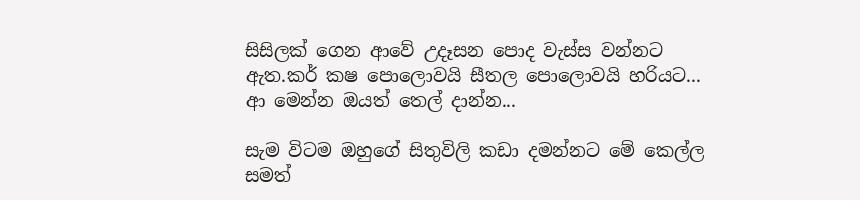සිසිලක් ගෙන ආවේ උදෑසන පොද වැස්ස වන්නට ඇත.කර් කෂ පොලොවයි සීතල පොලොවයි හරියට...
ආ මෙන්න ඔයත් තෙල් දාන්න...

සැම විටම ඔහුගේ සිතුවිලි කඩා දමන්නට මේ කෙල්ල සමත්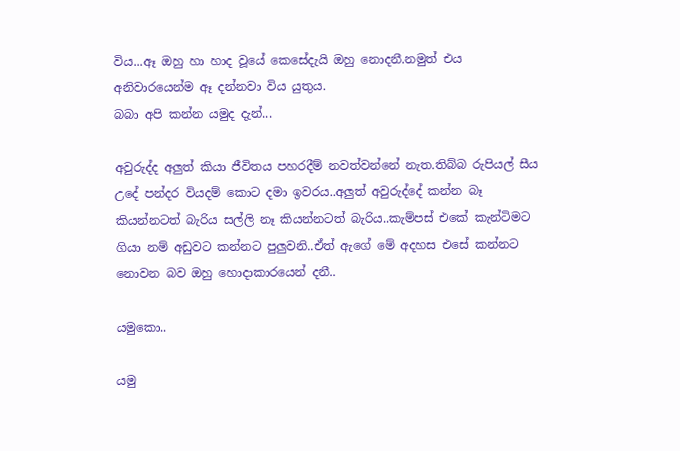විය...ඈ ඔහු හා හාද වූයේ කෙසේදැයි ඔහු නොදනී.නමුත් එය අනිවාරයෙන්ම ඈ දන්නවා විය යුතුය.
බබා අපි කන්න යමුද දැන්...

අවුරුද්ද අලුත් කියා ජීවිතය පහරදීම් නවත්වන්නේ නැත.තිබ්බ රුපියල් සීය උදේ පන්දර වියදම් කොට දමා ඉවරය..අලුත් අවුරුද්දේ කන්න බෑ කියන්නටත් බැරිය සල්ලි නෑ කියන්නටත් බැරිය..කැම්පස් එකේ කැන්ටිමට ගියා නම් අඩුවට කන්නට පුලුවනි..ඒත් ඇගේ මේ අදහස එසේ කන්නට නොවන බව ඔහු හොදාකාරයෙන් දනී..

යමුකො..

යමු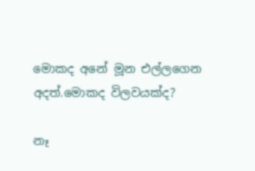මොකද අනේ මූන එල්ලගෙන අදත්.මොකද විලවයක්ද?

නෑ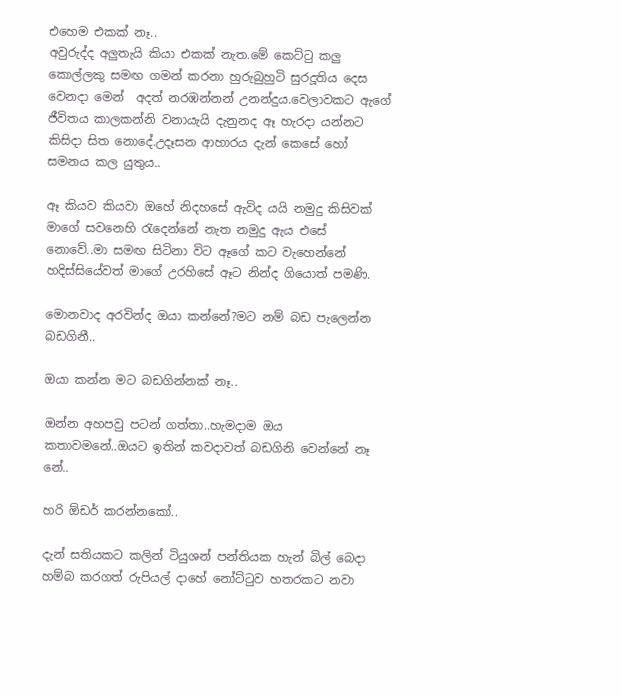එහෙම එකක් නෑ..
අවුරුද්ද අලුතැයි කියා එකක් නැත.මේ කෙට්‍ටු කලු කොල්ලකු සමඟ ගමන් කරනා හුරුබුහුටි සුරදූතිය දෙස වෙනදා මෙන්  අදත් නරඹන්නන් උනන්දුය.වෙලාවකට ඇගේ ජීවිතය කාලකන්නි වනායැයි දැනුනද ඈ හැරදා යන්නට කිසිදා සිත නොදේ.උදෑසන ආහාරය දැන් කෙසේ හෝ සමනය කල යුතුය..

ඈ කියව කියවා ඔහේ නිදහසේ ඇවිද යයි නමුදු කිසිවක් මාගේ සවනෙහි ‍රැදෙන්නේ නැත නමුදු ඇය එසේ නොවේ..මා සමඟ සිටිනා විට ඈගේ කට වැහෙන්නේ හදිස්සියේවත් මාගේ උරහිසේ ඈට නින්ද ගියොත් පමණි.

මොනවාද අරවින්ද ඔයා කන්නේ?මට නම් බඩ පැලෙන්න බඩගිනී..

ඔයා කන්න මට බඩගින්නක් නෑ..

ඔන්න අහපවු පටන් ගත්තා..හැමදාම ඔය කතාවමනේ..ඔයට ඉතින් කවදාවත් බඩගිනි වෙන්නේ නෑ නේ..

හරි ඕඩර් කරන්නකෝ..

දැන් සතියකට කලින් ටියුශන් පන්තියක හැන් බිල් බෙදා හම්බ කරගත් රුපියල් දාහේ නෝට්‍ටුව හතරකට නවා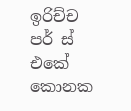ඉරිච්ච පර් ස් එකේ කොනක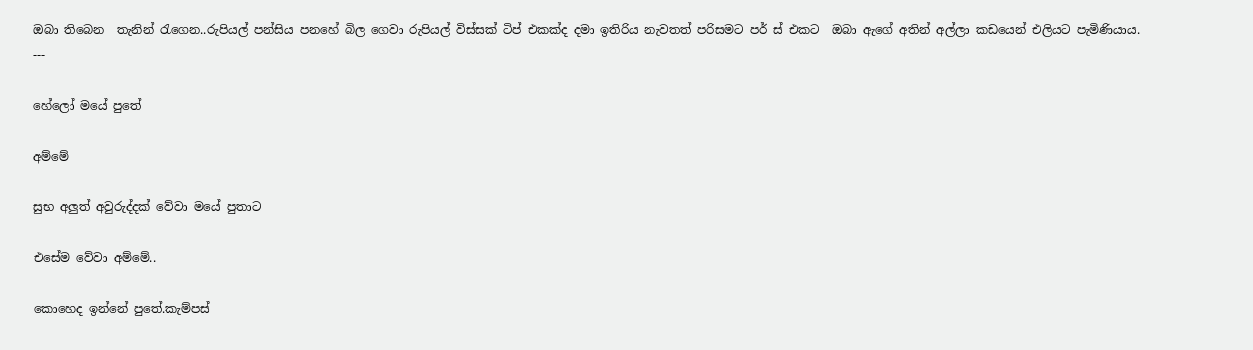ඔබා තිබෙන  තැනින් ‍රැගෙන..රුපියල් පන්සිය පනහේ බිල ගෙවා රුපියල් විස්සක් ටිප් එකක්ද දමා ඉතිරිය නැවතත් පරිසමට පර් ස් එකට  ඔබා ඇගේ අතින් අල්ලා කඩයෙන් එලියට පැමිණියාය.
---

හේලෝ මයේ පුතේ

අම්මේ

සුභ අලුත් අවුරුද්දක් වේවා මයේ පුතාට

එසේම වේවා අම්මේ..

කොහෙද ඉන්නේ පුතේ.කැම්පස්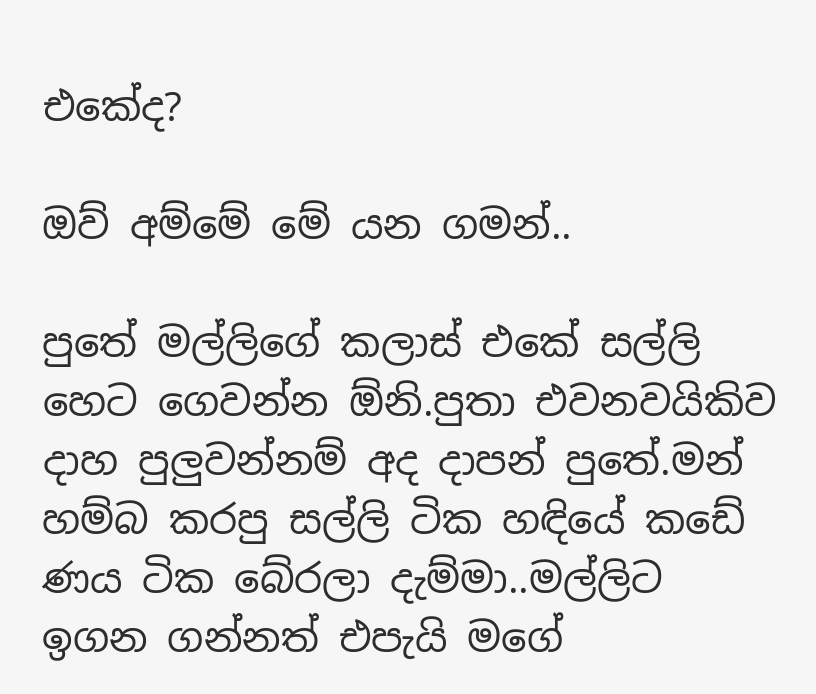එකේද?

ඔව් අම්මේ මේ යන ගමන්..

පුතේ මල්ලිගේ කලාස් එකේ සල්ලි හෙට ගෙවන්න ඕනි.පුතා එවනවයිකිව දාහ පුලුවන්නම් අද දාපන් පුතේ.මන් හම්බ කරපු සල්ලි ටික හඳියේ කඩේ ණය ටික බේරලා දැම්මා..මල්ලිට ඉගන ගන්නත් එපැයි මගේ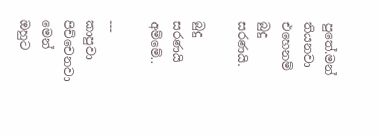පුතේ.මන් තියනවා එහෙනම් බුදු  සරණයි.

බුදු සරණයි අම්මේ..

---
කාපුවා පිච්චෙනවා මෙන් ඔහුට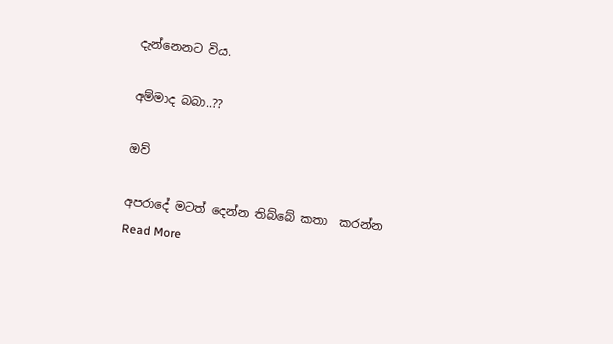දැන්නෙනට විය.

අම්මාද බබා..??

ඔව්

අපරාදේ මටත් දෙන්න තිබ්බේ කතා  කරන්න
Read More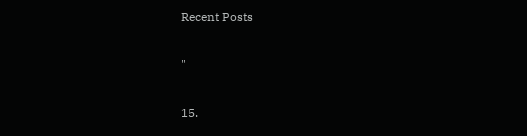Recent Posts

"

15.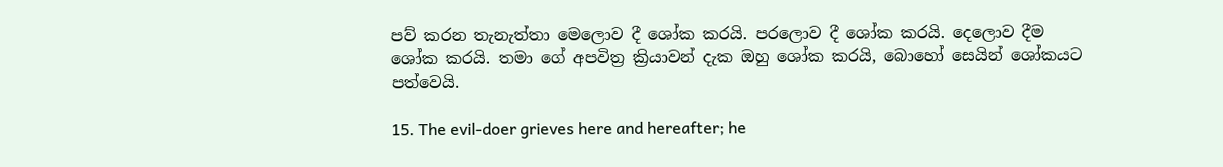පව් කරන තැනැත්තා මෙලොව දී ශෝක කරයි. පරලොව දී ශෝක කරයි. දෙලොව දීම ශෝක කරයි. තමා ගේ අපවිත්‍ර ක්‍රියාවන් දැක ඔහු ශෝක කරයි, බොහෝ සෙයින් ශෝකයට පත්වෙයි.

15. The evil-doer grieves here and hereafter; he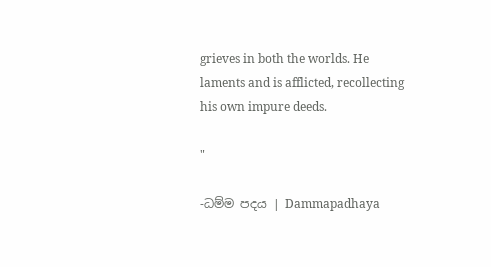grieves in both the worlds. He laments and is afflicted, recollecting his own impure deeds.

"

-ධම්ම පදය | Dammapadhaya